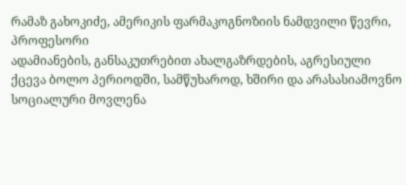რამაზ გახოკიძე, ამერიკის ფარმაკოგნოზიის ნამდვილი წევრი, პროფესორი
ადამიანების, განსაკუთრებით ახალგაზრდების, აგრესიული ქცევა ბოლო პერიოდში, სამწუხაროდ, ხშირი და არასასიამოვნო სოციალური მოვლენა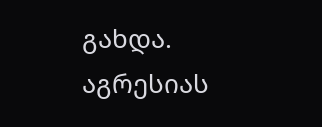გახდა. აგრესიას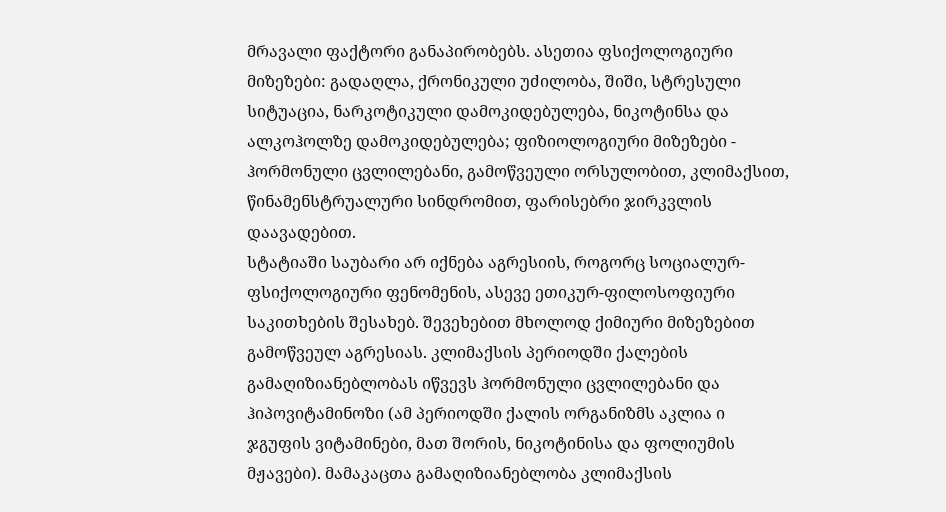მრავალი ფაქტორი განაპირობებს. ასეთია ფსიქოლოგიური მიზეზები: გადაღლა, ქრონიკული უძილობა, შიში, სტრესული სიტუაცია, ნარკოტიკული დამოკიდებულება, ნიკოტინსა და ალკოჰოლზე დამოკიდებულება; ფიზიოლოგიური მიზეზები - ჰორმონული ცვლილებანი, გამოწვეული ორსულობით, კლიმაქსით, წინამენსტრუალური სინდრომით, ფარისებრი ჯირკვლის დაავადებით.
სტატიაში საუბარი არ იქნება აგრესიის, როგორც სოციალურ-ფსიქოლოგიური ფენომენის, ასევე ეთიკურ-ფილოსოფიური საკითხების შესახებ. შევეხებით მხოლოდ ქიმიური მიზეზებით გამოწვეულ აგრესიას. კლიმაქსის პერიოდში ქალების გამაღიზიანებლობას იწვევს ჰორმონული ცვლილებანი და ჰიპოვიტამინოზი (ამ პერიოდში ქალის ორგანიზმს აკლია ი ჯგუფის ვიტამინები, მათ შორის, ნიკოტინისა და ფოლიუმის მჟავები). მამაკაცთა გამაღიზიანებლობა კლიმაქსის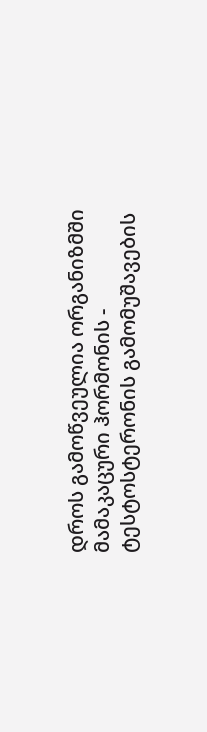დროს გამოწვეულია ორგანიზმში მამაკაცური ჰორმონის - ტესტოსტერონის გამომუშავების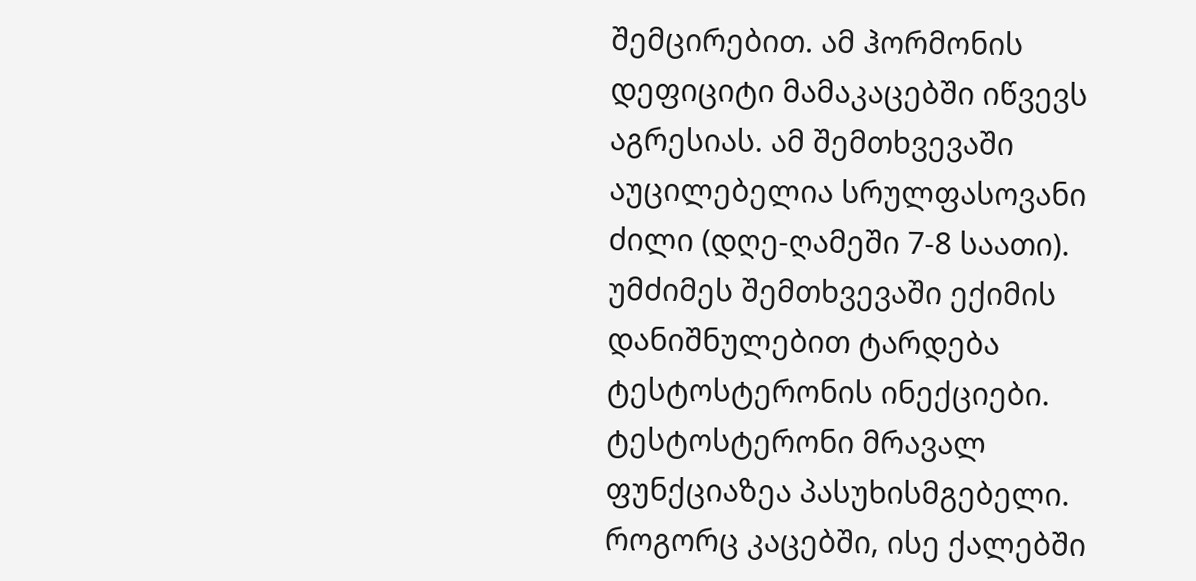შემცირებით. ამ ჰორმონის დეფიციტი მამაკაცებში იწვევს აგრესიას. ამ შემთხვევაში აუცილებელია სრულფასოვანი ძილი (დღე-ღამეში 7-8 საათი). უმძიმეს შემთხვევაში ექიმის დანიშნულებით ტარდება ტესტოსტერონის ინექციები. ტესტოსტერონი მრავალ ფუნქციაზეა პასუხისმგებელი. როგორც კაცებში, ისე ქალებში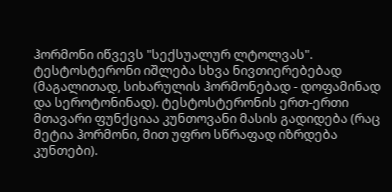ჰორმონი იწვევს "სექსუალურ ლტოლვას". ტესტოსტერონი იშლება სხვა ნივთიერებებად (მაგალითად, სიხარულის ჰორმონებად - დოფამინად და სეროტონინად). ტესტოსტერონის ერთ-ერთი მთავარი ფუნქციაა კუნთოვანი მასის გადიდება (რაც მეტია ჰორმონი, მით უფრო სწრაფად იზრდება კუნთები).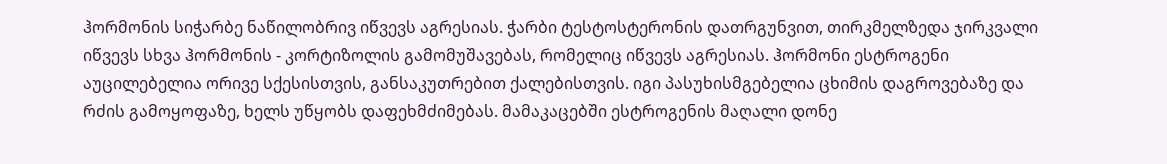ჰორმონის სიჭარბე ნაწილობრივ იწვევს აგრესიას. ჭარბი ტესტოსტერონის დათრგუნვით, თირკმელზედა ჯირკვალი იწვევს სხვა ჰორმონის - კორტიზოლის გამომუშავებას, რომელიც იწვევს აგრესიას. ჰორმონი ესტროგენი აუცილებელია ორივე სქესისთვის, განსაკუთრებით ქალებისთვის. იგი პასუხისმგებელია ცხიმის დაგროვებაზე და რძის გამოყოფაზე, ხელს უწყობს დაფეხმძიმებას. მამაკაცებში ესტროგენის მაღალი დონე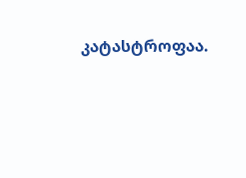კატასტროფაა.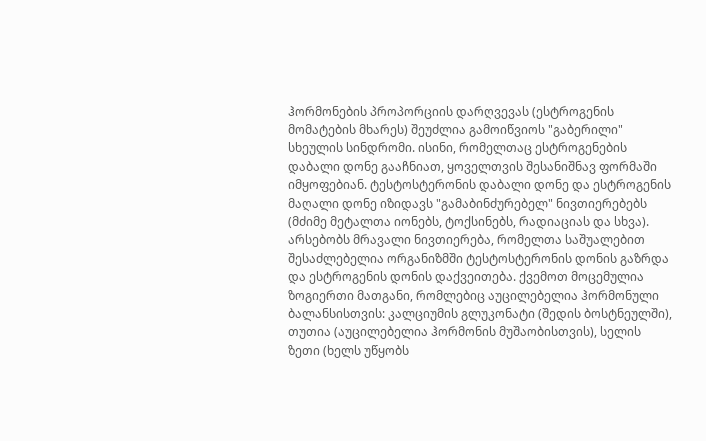ჰორმონების პროპორციის დარღვევას (ესტროგენის მომატების მხარეს) შეუძლია გამოიწვიოს "გაბერილი" სხეულის სინდრომი. ისინი, რომელთაც ესტროგენების დაბალი დონე გააჩნიათ, ყოველთვის შესანიშნავ ფორმაში იმყოფებიან. ტესტოსტერონის დაბალი დონე და ესტროგენის მაღალი დონე იზიდავს "გამაბინძურებელ" ნივთიერებებს (მძიმე მეტალთა იონებს, ტოქსინებს, რადიაციას და სხვა).
არსებობს მრავალი ნივთიერება, რომელთა საშუალებით შესაძლებელია ორგანიზმში ტესტოსტერონის დონის გაზრდა და ესტროგენის დონის დაქვეითება. ქვემოთ მოცემულია ზოგიერთი მათგანი, რომლებიც აუცილებელია ჰორმონული ბალანსისთვის: კალციუმის გლუკონატი (შედის ბოსტნეულში), თუთია (აუცილებელია ჰორმონის მუშაობისთვის), სელის ზეთი (ხელს უწყობს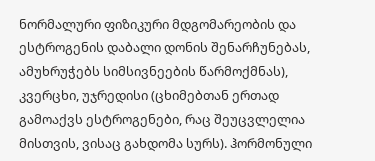ნორმალური ფიზიკური მდგომარეობის და ესტროგენის დაბალი დონის შენარჩუნებას, ამუხრუჭებს სიმსივნეების წარმოქმნას), კვერცხი, უჯრედისი (ცხიმებთან ერთად გამოაქვს ესტროგენები, რაც შეუცვლელია მისთვის, ვისაც გახდომა სურს). ჰორმონული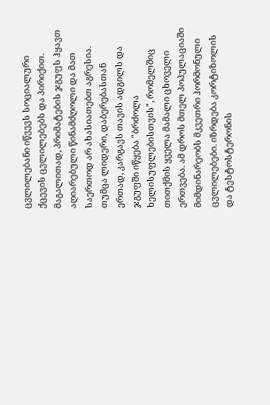ცვლილებანი იწვევს სოციალური ქცევის ცვლილებებს და პირიქით. მაგალითად, პრიმატების ჯგუფს ჰყავთ აღიარებული წინამძღოლი და მათ საერთოდ არ ახასიათებთ აგრესია. თუმცა ლიდერი, დაბერებასთან ერთად, კარგავს თავის ადგილს და ჯგუფში იწყება "ბრძოლა ხელისუფლებისთვის", რომელშიც თითქმის ყველა მამალი ცხოველი ერთვება. ამ დროს მთელ პოპულაციაში მიმდინარეობს მკვეთრი ჰორმონული ცვლილებები. იზრდება კორტიზოლის და ტესტოსტერონის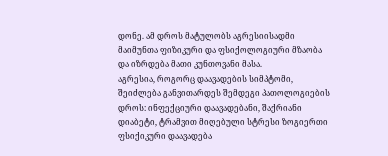დონე. ამ დროს მატულობს აგრესიისადმი მაიმუნთა ფიზიკური და ფსიქოლოგიური მზაობა და იზრდება მათი კუნთოვანი მასა.
აგრესია, როგორც დაავადების სიმპტომი, შეიძლება განვითარდეს შემდეგი პათოლოგიების დროს: ინფექციური დაავადებანი, შაქრიანი დიაბეტი, ტრამვით მიღებული სტრესი ზოგიერთი ფსიქიკური დაავადება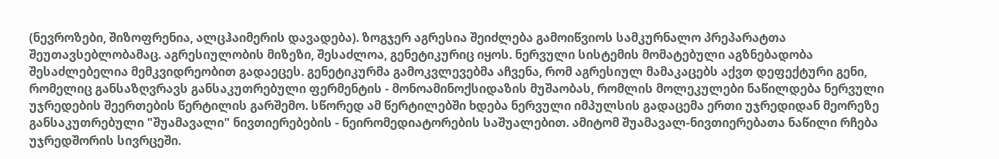(ნევროზები, შიზოფრენია, ალცჰაიმერის დავადება). ზოგჯერ აგრესია შეიძლება გამოიწვიოს სამკურნალო პრეპარატთა შეუთავსებლობამაც. აგრესიულობის მიზეზი, შესაძლოა, გენეტიკურიც იყოს. ნერვული სისტემის მომატებული აგზნებადობა შესაძლებელია მემკვიდრეობით გადაეცეს. გენეტიკურმა გამოკვლევებმა აჩვენა, რომ აგრესიულ მამაკაცებს აქვთ დეფექტური გენი, რომელიც განსაზღვრავს განსაკუთრებული ფერმენტის - მონოამინოქსიდაზის მუშაობას, რომლის მოლეკულები ნაწილდება ნერვული უჯრედების შეერთების წერტილის გარშემო. სწორედ ამ წერტილებში ხდება ნერვული იმპულსის გადაცემა ერთი უჯრედიდან მეორეზე განსაკუთრებული "შუამავალი" ნივთიერებების - ნეირომედიატორების საშუალებით. ამიტომ შუამავალ-ნივთიერებათა ნაწილი რჩება უჯრედშორის სივრცეში.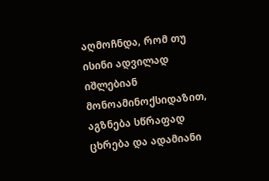აღმოჩნდა, რომ თუ ისინი ადვილად იშლებიან მონოამინოქსიდაზით, აგზნება სწრაფად ცხრება და ადამიანი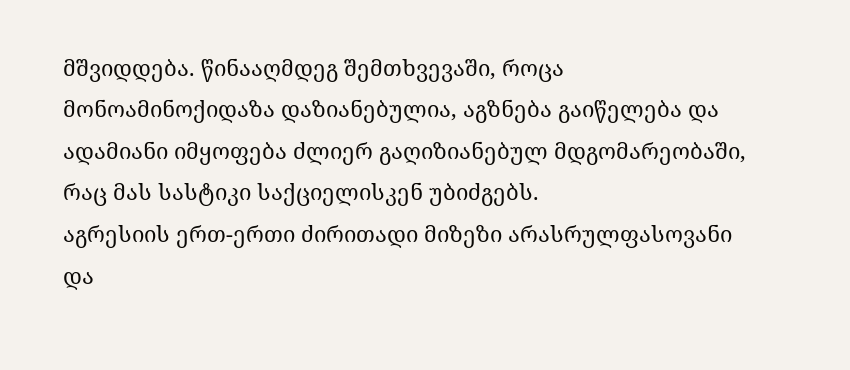მშვიდდება. წინააღმდეგ შემთხვევაში, როცა მონოამინოქიდაზა დაზიანებულია, აგზნება გაიწელება და ადამიანი იმყოფება ძლიერ გაღიზიანებულ მდგომარეობაში, რაც მას სასტიკი საქციელისკენ უბიძგებს.
აგრესიის ერთ-ერთი ძირითადი მიზეზი არასრულფასოვანი და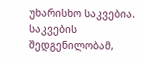უხარისხო საკვებია. საკვების შედგენილობამ,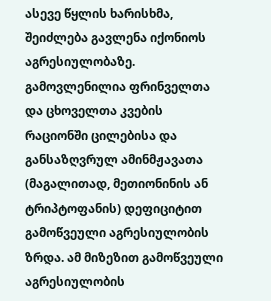ასევე წყლის ხარისხმა, შეიძლება გავლენა იქონიოს აგრესიულობაზე. გამოვლენილია ფრინველთა და ცხოველთა კვების რაციონში ცილებისა და განსაზღვრულ ამინმჟავათა (მაგალითად, მეთიონინის ან ტრიპტოფანის) დეფიციტით გამოწვეული აგრესიულობის ზრდა. ამ მიზეზით გამოწვეული აგრესიულობის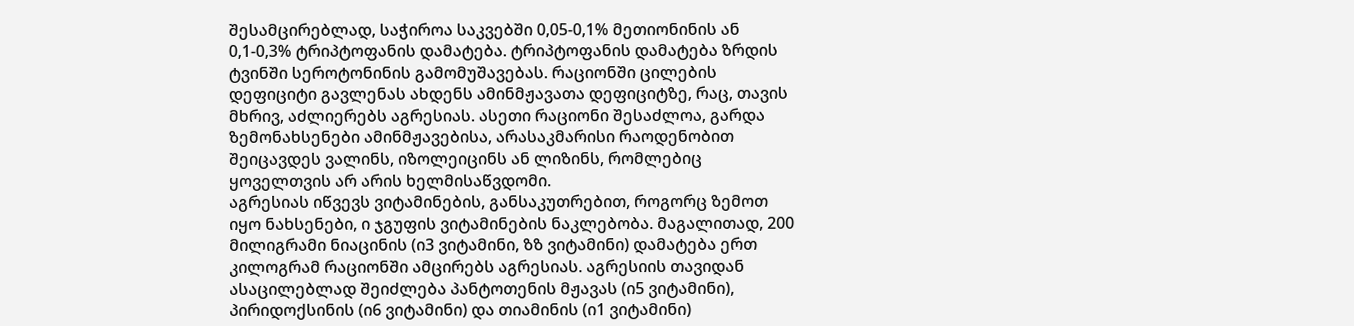შესამცირებლად, საჭიროა საკვებში 0,05-0,1% მეთიონინის ან 0,1-0,3% ტრიპტოფანის დამატება. ტრიპტოფანის დამატება ზრდის ტვინში სეროტონინის გამომუშავებას. რაციონში ცილების დეფიციტი გავლენას ახდენს ამინმჟავათა დეფიციტზე, რაც, თავის მხრივ, აძლიერებს აგრესიას. ასეთი რაციონი შესაძლოა, გარდა ზემონახსენები ამინმჟავებისა, არასაკმარისი რაოდენობით შეიცავდეს ვალინს, იზოლეიცინს ან ლიზინს, რომლებიც ყოველთვის არ არის ხელმისაწვდომი.
აგრესიას იწვევს ვიტამინების, განსაკუთრებით, როგორც ზემოთ იყო ნახსენები, ი ჯგუფის ვიტამინების ნაკლებობა. მაგალითად, 200 მილიგრამი ნიაცინის (ი3 ვიტამინი, ზზ ვიტამინი) დამატება ერთ კილოგრამ რაციონში ამცირებს აგრესიას. აგრესიის თავიდან ასაცილებლად შეიძლება პანტოთენის მჟავას (ი5 ვიტამინი), პირიდოქსინის (ი6 ვიტამინი) და თიამინის (ი1 ვიტამინი)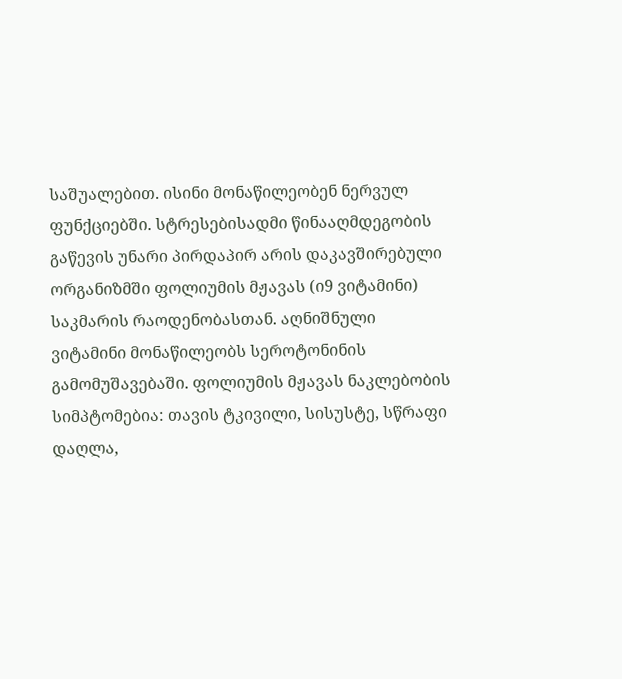საშუალებით. ისინი მონაწილეობენ ნერვულ ფუნქციებში. სტრესებისადმი წინააღმდეგობის გაწევის უნარი პირდაპირ არის დაკავშირებული ორგანიზმში ფოლიუმის მჟავას (ი9 ვიტამინი) საკმარის რაოდენობასთან. აღნიშნული ვიტამინი მონაწილეობს სეროტონინის გამომუშავებაში. ფოლიუმის მჟავას ნაკლებობის სიმპტომებია: თავის ტკივილი, სისუსტე, სწრაფი დაღლა,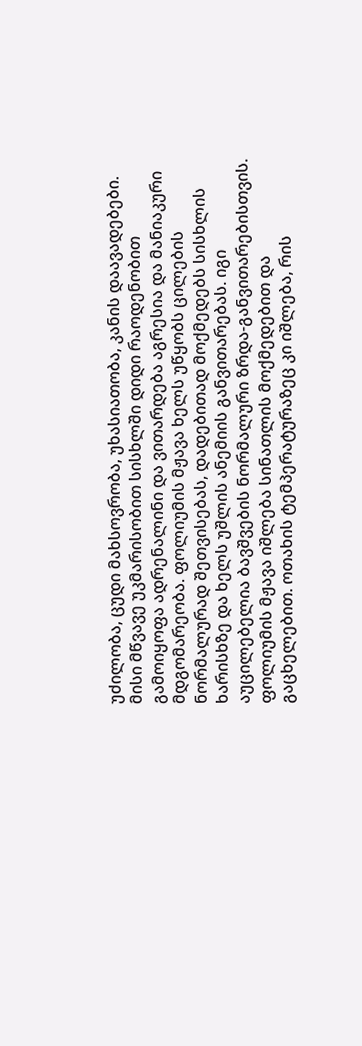უძილობა, ცუდი მახსოვრობა, უხასიათობა, კანის დაავადებები. მისი მწვავე უკმარისობით სისხლში დიდი რაოდენობით გამოიყოფა ადრენალინი და ვითარდება აგრესია და მანიაკური მდგომარეობა. ფოლიუმის მჟავა ხელს უწყობს ცილების ნორმალურად შეთვისებას, დადებითად მოქმედებს სისხლის ხარისხზე და ხელს უშლის ანემიის განვითარებას. იგი აუცილებელია ბავშვების ნორმალური ზრდა-განვითარებისთვის. ფოლიუმის მჟავა იშლება სინათლის მოქმედებით და გაცხელებით. ოთახის ტემპერატურაზეც კი იშლება, რის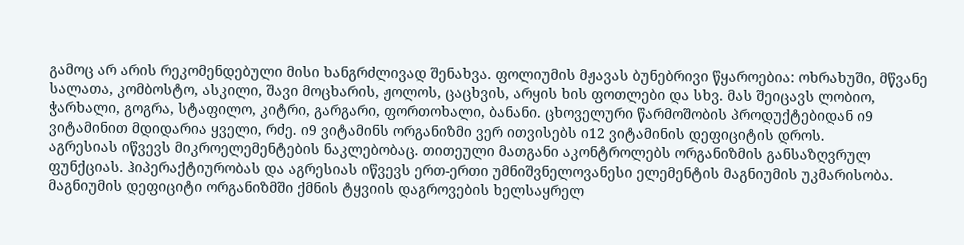გამოც არ არის რეკომენდებული მისი ხანგრძლივად შენახვა. ფოლიუმის მჟავას ბუნებრივი წყაროებია: ოხრახუში, მწვანე სალათა, კომბოსტო, ასკილი, შავი მოცხარის, ჟოლოს, ცაცხვის, არყის ხის ფოთლები და სხვ. მას შეიცავს ლობიო, ჭარხალი, გოგრა, სტაფილო, კიტრი, გარგარი, ფორთოხალი, ბანანი. ცხოველური წარმოშობის პროდუქტებიდან ი9 ვიტამინით მდიდარია ყველი, რძე. ი9 ვიტამინს ორგანიზმი ვერ ითვისებს ი12 ვიტამინის დეფიციტის დროს.
აგრესიას იწვევს მიკროელემენტების ნაკლებობაც. თითეული მათგანი აკონტროლებს ორგანიზმის განსაზღვრულ ფუნქციას. ჰიპერაქტიურობას და აგრესიას იწვევს ერთ-ერთი უმნიშვნელოვანესი ელემენტის მაგნიუმის უკმარისობა. მაგნიუმის დეფიციტი ორგანიზმში ქმნის ტყვიის დაგროვების ხელსაყრელ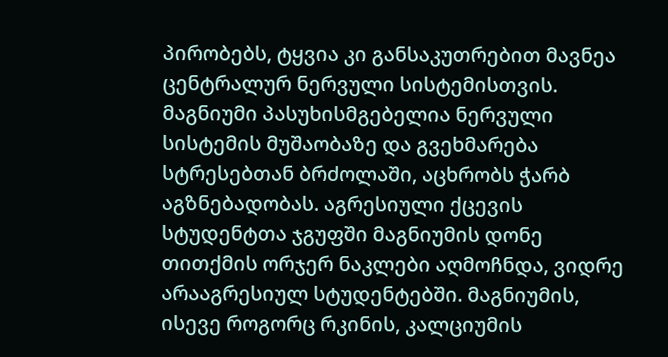პირობებს, ტყვია კი განსაკუთრებით მავნეა ცენტრალურ ნერვული სისტემისთვის. მაგნიუმი პასუხისმგებელია ნერვული სისტემის მუშაობაზე და გვეხმარება სტრესებთან ბრძოლაში, აცხრობს ჭარბ აგზნებადობას. აგრესიული ქცევის სტუდენტთა ჯგუფში მაგნიუმის დონე თითქმის ორჯერ ნაკლები აღმოჩნდა, ვიდრე არააგრესიულ სტუდენტებში. მაგნიუმის, ისევე როგორც რკინის, კალციუმის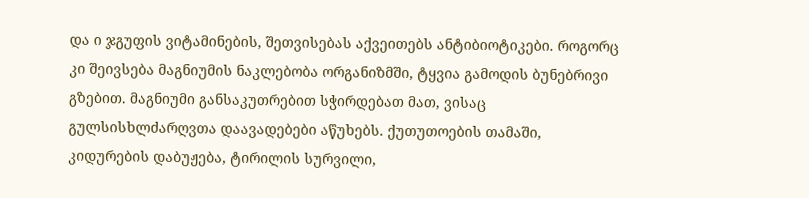და ი ჯგუფის ვიტამინების, შეთვისებას აქვეითებს ანტიბიოტიკები. როგორც კი შეივსება მაგნიუმის ნაკლებობა ორგანიზმში, ტყვია გამოდის ბუნებრივი გზებით. მაგნიუმი განსაკუთრებით სჭირდებათ მათ, ვისაც გულსისხლძარღვთა დაავადებები აწუხებს. ქუთუთოების თამაში, კიდურების დაბუჟება, ტირილის სურვილი,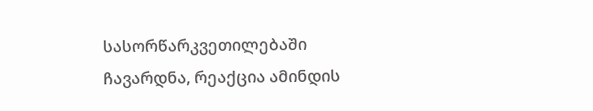სასორწარკვეთილებაში ჩავარდნა, რეაქცია ამინდის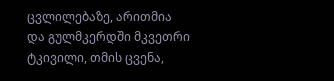ცვლილებაზე, არითმია და გულმკერდში მკვეთრი ტკივილი, თმის ცვენა,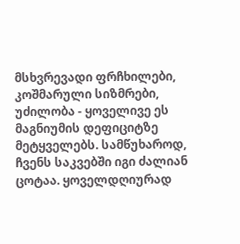მსხვრევადი ფრჩხილები, კოშმარული სიზმრები, უძილობა - ყოველივე ეს მაგნიუმის დეფიციტზე მეტყველებს. სამწუხაროდ, ჩვენს საკვებში იგი ძალიან ცოტაა. ყოველდღიურად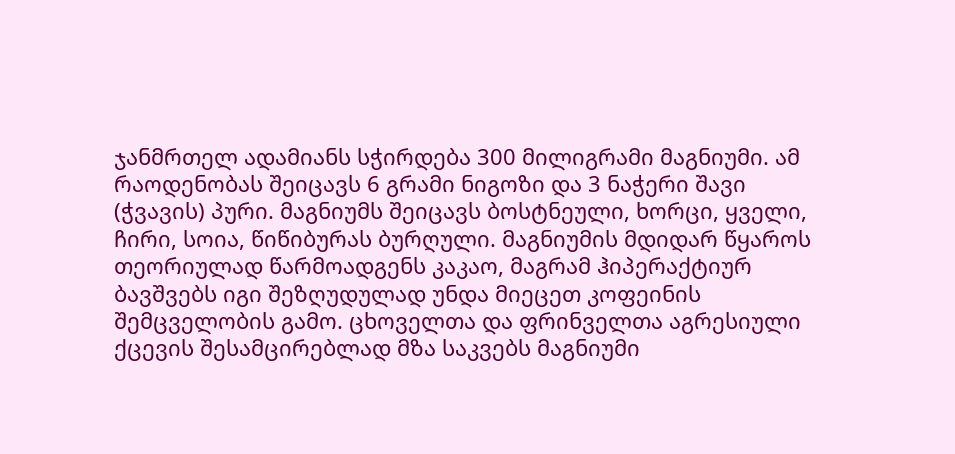ჯანმრთელ ადამიანს სჭირდება 300 მილიგრამი მაგნიუმი. ამ რაოდენობას შეიცავს 6 გრამი ნიგოზი და 3 ნაჭერი შავი (ჭვავის) პური. მაგნიუმს შეიცავს ბოსტნეული, ხორცი, ყველი, ჩირი, სოია, წიწიბურას ბურღული. მაგნიუმის მდიდარ წყაროს თეორიულად წარმოადგენს კაკაო, მაგრამ ჰიპერაქტიურ ბავშვებს იგი შეზღუდულად უნდა მიეცეთ კოფეინის შემცველობის გამო. ცხოველთა და ფრინველთა აგრესიული ქცევის შესამცირებლად მზა საკვებს მაგნიუმი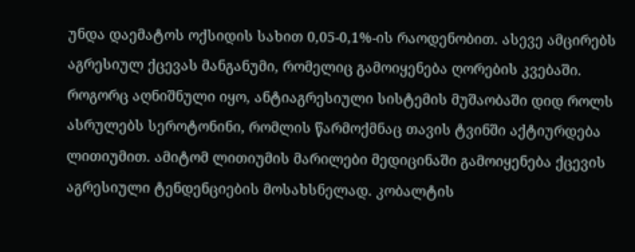უნდა დაემატოს ოქსიდის სახით 0,05-0,1%-ის რაოდენობით. ასევე ამცირებს აგრესიულ ქცევას მანგანუმი, რომელიც გამოიყენება ღორების კვებაში.
როგორც აღნიშნული იყო, ანტიაგრესიული სისტემის მუშაობაში დიდ როლს ასრულებს სეროტონინი, რომლის წარმოქმნაც თავის ტვინში აქტიურდება ლითიუმით. ამიტომ ლითიუმის მარილები მედიცინაში გამოიყენება ქცევის აგრესიული ტენდენციების მოსახსნელად. კობალტის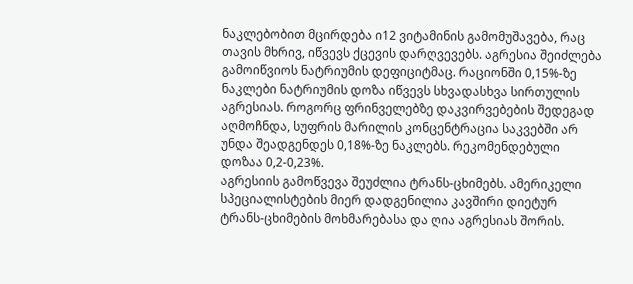ნაკლებობით მცირდება ი12 ვიტამინის გამომუშავება, რაც თავის მხრივ, იწვევს ქცევის დარღვევებს. აგრესია შეიძლება გამოიწვიოს ნატრიუმის დეფიციტმაც. რაციონში 0,15%-ზე ნაკლები ნატრიუმის დოზა იწვევს სხვადასხვა სირთულის აგრესიას. როგორც ფრინველებზე დაკვირვებების შედეგად აღმოჩნდა, სუფრის მარილის კონცენტრაცია საკვებში არ უნდა შეადგენდეს 0,18%-ზე ნაკლებს. რეკომენდებული დოზაა 0,2-0,23%.
აგრესიის გამოწვევა შეუძლია ტრანს-ცხიმებს. ამერიკელი სპეციალისტების მიერ დადგენილია კავშირი დიეტურ ტრანს-ცხიმების მოხმარებასა და ღია აგრესიას შორის.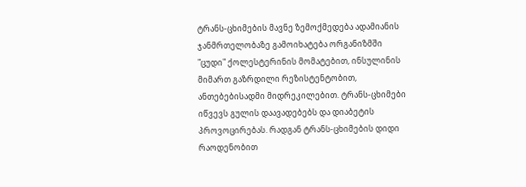ტრანს-ცხიმების მავნე ზემოქმედება ადამიანის ჯანმრთელობაზე გამოიხატება ორგანიზმში "ცუდი" ქოლესტერინის მომატებით, ინსულინის მიმართ გაზრდილი რეზისტენტობით, ანთებებისადმი მიდრეკილებით. ტრანს-ცხიმები იწვევს გულის დაავადებებს და დიაბეტის პროვოცირებას. რადგან ტრანს-ცხიმების დიდი რაოდენობით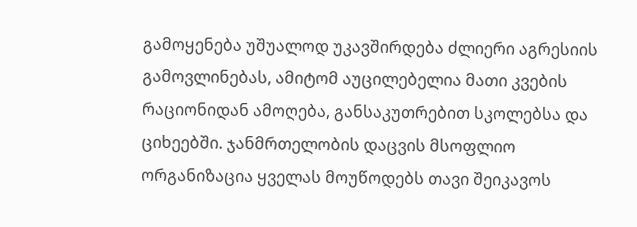გამოყენება უშუალოდ უკავშირდება ძლიერი აგრესიის გამოვლინებას, ამიტომ აუცილებელია მათი კვების რაციონიდან ამოღება, განსაკუთრებით სკოლებსა და ციხეებში. ჯანმრთელობის დაცვის მსოფლიო ორგანიზაცია ყველას მოუწოდებს თავი შეიკავოს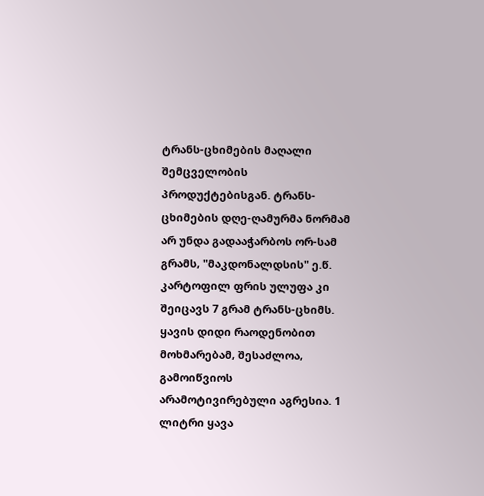ტრანს-ცხიმების მაღალი შემცველობის პროდუქტებისგან. ტრანს-ცხიმების დღე-ღამურმა ნორმამ არ უნდა გადააჭარბოს ორ-სამ გრამს, "მაკდონალდსის" ე.წ. კარტოფილ ფრის ულუფა კი შეიცავს 7 გრამ ტრანს-ცხიმს.
ყავის დიდი რაოდენობით მოხმარებამ, შესაძლოა, გამოიწვიოს არამოტივირებული აგრესია. 1 ლიტრი ყავა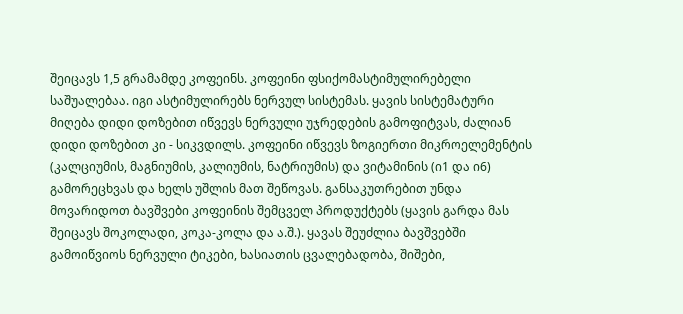შეიცავს 1,5 გრამამდე კოფეინს. კოფეინი ფსიქომასტიმულირებელი საშუალებაა. იგი ასტიმულირებს ნერვულ სისტემას. ყავის სისტემატური მიღება დიდი დოზებით იწვევს ნერვული უჯრედების გამოფიტვას, ძალიან დიდი დოზებით კი - სიკვდილს. კოფეინი იწვევს ზოგიერთი მიკროელემენტის (კალციუმის, მაგნიუმის, კალიუმის, ნატრიუმის) და ვიტამინის (ი1 და ი6) გამორეცხვას და ხელს უშლის მათ შეწოვას. განსაკუთრებით უნდა მოვარიდოთ ბავშვები კოფეინის შემცველ პროდუქტებს (ყავის გარდა მას შეიცავს შოკოლადი, კოკა-კოლა და ა.შ.). ყავას შეუძლია ბავშვებში გამოიწვიოს ნერვული ტიკები, ხასიათის ცვალებადობა, შიშები,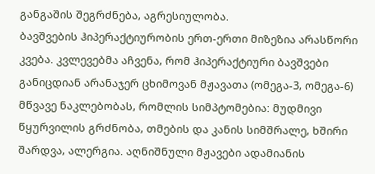განგაშის შეგრძნება, აგრესიულობა.
ბავშვების ჰიპერაქტიურობის ერთ-ერთი მიზეზია არასწორი კვება. კვლევებმა აჩვენა, რომ ჰიპერაქტიური ბავშვები განიცდიან არანაჯერ ცხიმოვან მჟავათა (ომეგა-3, ომეგა-6) მწვავე ნაკლებობას, რომლის სიმპტომებია: მუდმივი წყურვილის გრძნობა, თმების და კანის სიმშრალე, ხშირი შარდვა, ალერგია. აღნიშნული მჟავები ადამიანის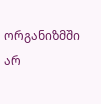ორგანიზმში არ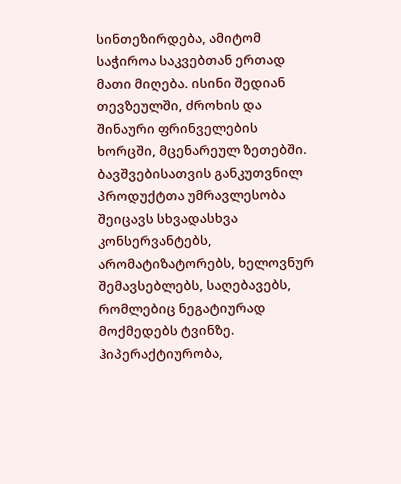სინთეზირდება, ამიტომ საჭიროა საკვებთან ერთად მათი მიღება. ისინი შედიან თევზეულში, ძროხის და შინაური ფრინველების ხორცში, მცენარეულ ზეთებში. ბავშვებისათვის განკუთვნილ პროდუქტთა უმრავლესობა შეიცავს სხვადასხვა კონსერვანტებს, არომატიზატორებს, ხელოვნურ შემავსებლებს, საღებავებს, რომლებიც ნეგატიურად მოქმედებს ტვინზე. ჰიპერაქტიურობა,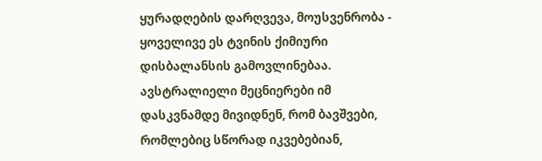ყურადღების დარღვევა, მოუსვენრობა - ყოველივე ეს ტვინის ქიმიური დისბალანსის გამოვლინებაა.
ავსტრალიელი მეცნიერები იმ დასკვნამდე მივიდნენ, რომ ბავშვები, რომლებიც სწორად იკვებებიან,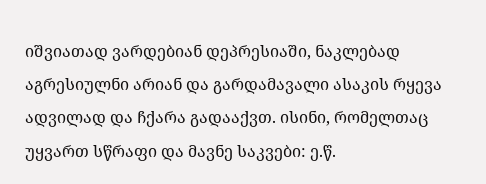იშვიათად ვარდებიან დეპრესიაში, ნაკლებად აგრესიულნი არიან და გარდამავალი ასაკის რყევა ადვილად და ჩქარა გადააქვთ. ისინი, რომელთაც უყვართ სწრაფი და მავნე საკვები: ე.წ.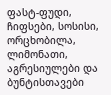ფასტ-ფუდი, ჩიფსები, სოსისი, ორცხობილა, ლიმონათი, აგრესიულები და ბუნტისთავები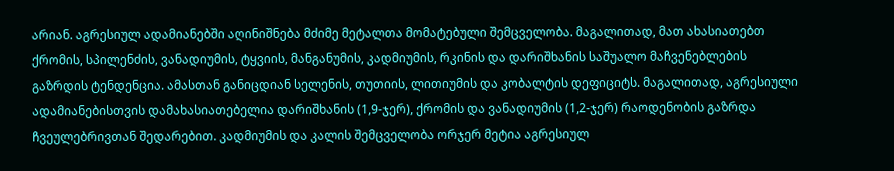არიან. აგრესიულ ადამიანებში აღინიშნება მძიმე მეტალთა მომატებული შემცველობა. მაგალითად, მათ ახასიათებთ ქრომის, სპილენძის, ვანადიუმის, ტყვიის, მანგანუმის, კადმიუმის, რკინის და დარიშხანის საშუალო მაჩვენებლების გაზრდის ტენდენცია. ამასთან განიცდიან სელენის, თუთიის, ლითიუმის და კობალტის დეფიციტს. მაგალითად, აგრესიული ადამიანებისთვის დამახასიათებელია დარიშხანის (1,9-ჯერ), ქრომის და ვანადიუმის (1,2-ჯერ) რაოდენობის გაზრდა ჩვეულებრივთან შედარებით. კადმიუმის და კალის შემცველობა ორჯერ მეტია აგრესიულ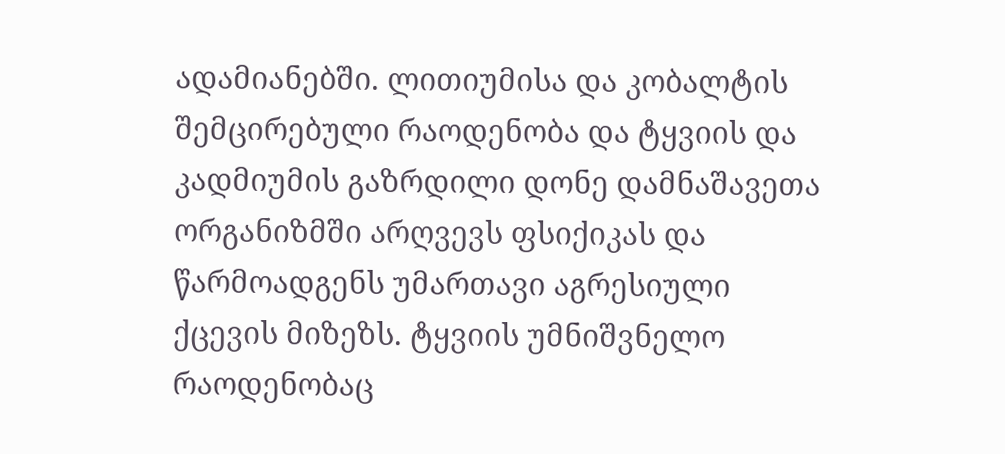ადამიანებში. ლითიუმისა და კობალტის შემცირებული რაოდენობა და ტყვიის და კადმიუმის გაზრდილი დონე დამნაშავეთა ორგანიზმში არღვევს ფსიქიკას და წარმოადგენს უმართავი აგრესიული ქცევის მიზეზს. ტყვიის უმნიშვნელო რაოდენობაც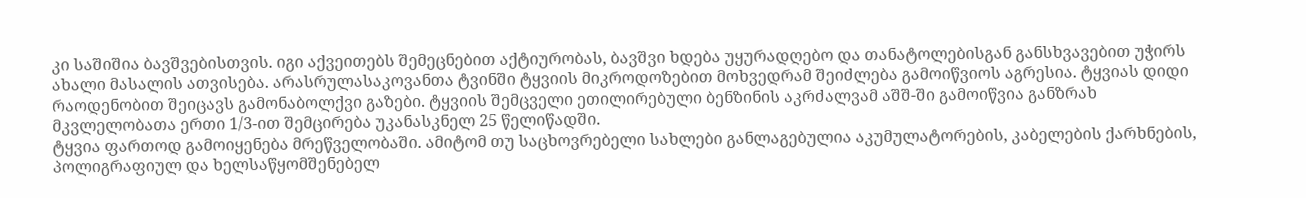კი საშიშია ბავშვებისთვის. იგი აქვეითებს შემეცნებით აქტიურობას, ბავშვი ხდება უყურადღებო და თანატოლებისგან განსხვავებით უჭირს ახალი მასალის ათვისება. არასრულასაკოვანთა ტვინში ტყვიის მიკროდოზებით მოხვედრამ შეიძლება გამოიწვიოს აგრესია. ტყვიას დიდი რაოდენობით შეიცავს გამონაბოლქვი გაზები. ტყვიის შემცველი ეთილირებული ბენზინის აკრძალვამ აშშ-ში გამოიწვია განზრახ მკვლელობათა ერთი 1/3-ით შემცირება უკანასკნელ 25 წელიწადში.
ტყვია ფართოდ გამოიყენება მრეწველობაში. ამიტომ თუ საცხოვრებელი სახლები განლაგებულია აკუმულატორების, კაბელების ქარხნების, პოლიგრაფიულ და ხელსაწყომშენებელ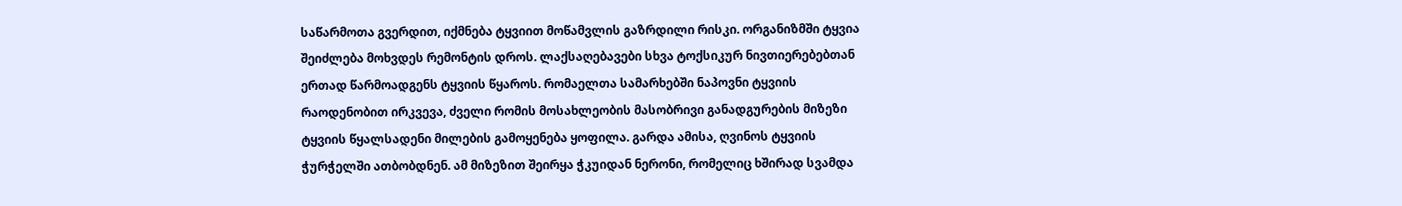საწარმოთა გვერდით, იქმნება ტყვიით მოწამვლის გაზრდილი რისკი. ორგანიზმში ტყვია შეიძლება მოხვდეს რემონტის დროს. ლაქსაღებავები სხვა ტოქსიკურ ნივთიერებებთან ერთად წარმოადგენს ტყვიის წყაროს. რომაელთა სამარხებში ნაპოვნი ტყვიის რაოდენობით ირკვევა, ძველი რომის მოსახლეობის მასობრივი განადგურების მიზეზი ტყვიის წყალსადენი მილების გამოყენება ყოფილა. გარდა ამისა, ღვინოს ტყვიის ჭურჭელში ათბობდნენ. ამ მიზეზით შეირყა ჭკუიდან ნერონი, რომელიც ხშირად სვამდა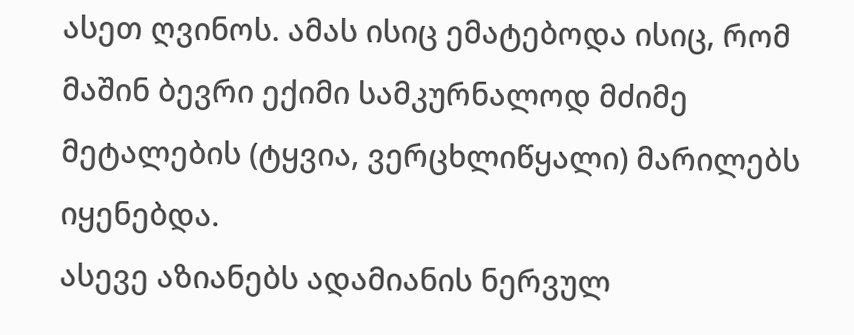ასეთ ღვინოს. ამას ისიც ემატებოდა ისიც, რომ მაშინ ბევრი ექიმი სამკურნალოდ მძიმე მეტალების (ტყვია, ვერცხლიწყალი) მარილებს იყენებდა.
ასევე აზიანებს ადამიანის ნერვულ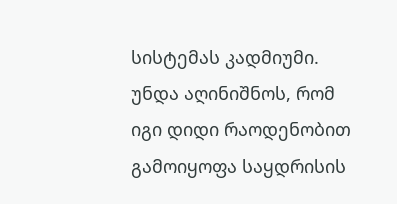სისტემას კადმიუმი. უნდა აღინიშნოს, რომ იგი დიდი რაოდენობით გამოიყოფა საყდრისის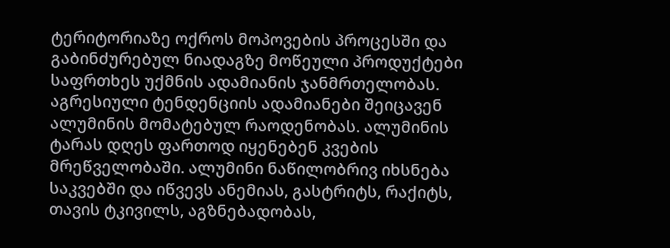ტერიტორიაზე ოქროს მოპოვების პროცესში და გაბინძურებულ ნიადაგზე მოწეული პროდუქტები საფრთხეს უქმნის ადამიანის ჯანმრთელობას. აგრესიული ტენდენციის ადამიანები შეიცავენ ალუმინის მომატებულ რაოდენობას. ალუმინის ტარას დღეს ფართოდ იყენებენ კვების მრეწველობაში. ალუმინი ნაწილობრივ იხსნება საკვებში და იწვევს ანემიას, გასტრიტს, რაქიტს, თავის ტკივილს, აგზნებადობას,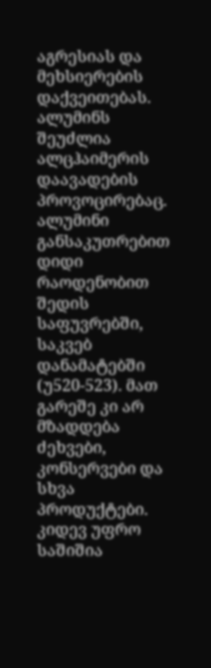აგრესიას და მეხსიერების დაქვეითებას. ალუმინს შეუძლია ალცჰაიმერის დაავადების პროვოცირებაც. ალუმინი განსაკუთრებით დიდი რაოდენობით შედის საფუვრებში, საკვებ დანამატებში (უ520-523). მათ გარეშე კი არ მზადდება ძეხვები, კონსერვები და სხვა პროდუქტები.
კიდევ უფრო საშიშია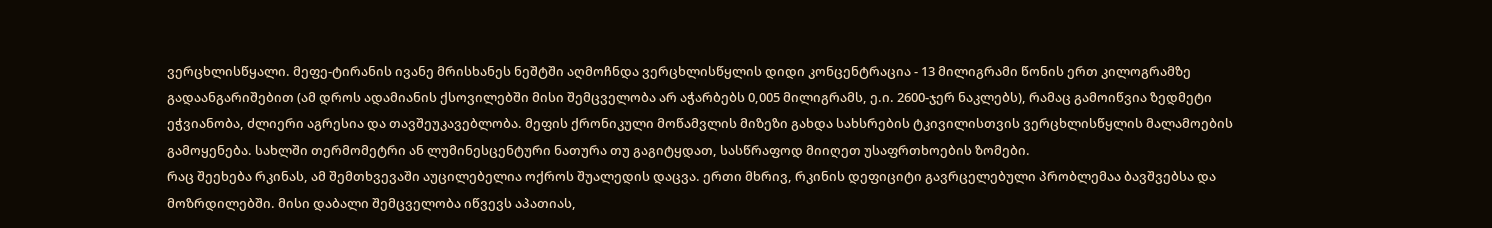ვერცხლისწყალი. მეფე-ტირანის ივანე მრისხანეს ნეშტში აღმოჩნდა ვერცხლისწყლის დიდი კონცენტრაცია - 13 მილიგრამი წონის ერთ კილოგრამზე გადაანგარიშებით (ამ დროს ადამიანის ქსოვილებში მისი შემცველობა არ აჭარბებს 0,005 მილიგრამს, ე.ი. 2600-ჯერ ნაკლებს), რამაც გამოიწვია ზედმეტი ეჭვიანობა, ძლიერი აგრესია და თავშეუკავებლობა. მეფის ქრონიკული მოწამვლის მიზეზი გახდა სახსრების ტკივილისთვის ვერცხლისწყლის მალამოების გამოყენება. სახლში თერმომეტრი ან ლუმინესცენტური ნათურა თუ გაგიტყდათ, სასწრაფოდ მიიღეთ უსაფრთხოების ზომები.
რაც შეეხება რკინას, ამ შემთხვევაში აუცილებელია ოქროს შუალედის დაცვა. ერთი მხრივ, რკინის დეფიციტი გავრცელებული პრობლემაა ბავშვებსა და მოზრდილებში. მისი დაბალი შემცველობა იწვევს აპათიას,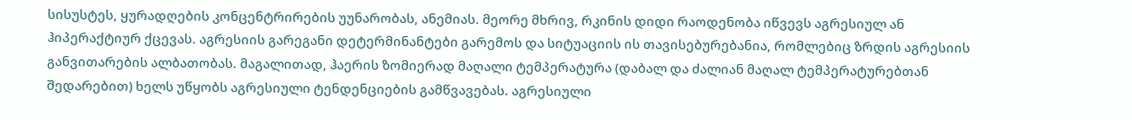სისუსტეს, ყურადღების კონცენტრირების უუნარობას, ანემიას. მეორე მხრივ, რკინის დიდი რაოდენობა იწვევს აგრესიულ ან ჰიპერაქტიურ ქცევას. აგრესიის გარეგანი დეტერმინანტები გარემოს და სიტუაციის ის თავისებურებანია, რომლებიც ზრდის აგრესიის განვითარების ალბათობას. მაგალითად, ჰაერის ზომიერად მაღალი ტემპერატურა (დაბალ და ძალიან მაღალ ტემპერატურებთან შედარებით) ხელს უწყობს აგრესიული ტენდენციების გამწვავებას. აგრესიული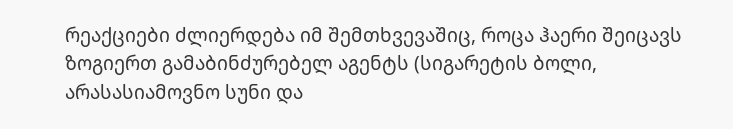რეაქციები ძლიერდება იმ შემთხვევაშიც, როცა ჰაერი შეიცავს ზოგიერთ გამაბინძურებელ აგენტს (სიგარეტის ბოლი, არასასიამოვნო სუნი და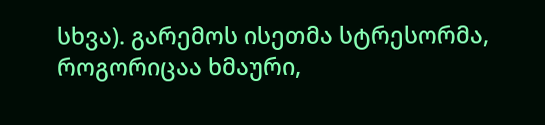სხვა). გარემოს ისეთმა სტრესორმა, როგორიცაა ხმაური,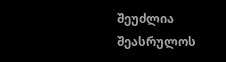შეუძლია შეასრულოს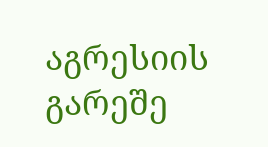აგრესიის გარეშე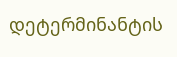დეტერმინანტის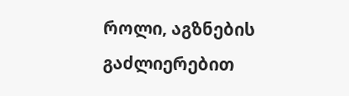როლი, აგზნების გაძლიერებით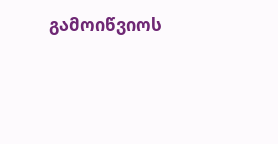გამოიწვიოს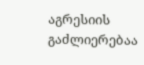აგრესიის გაძლიერებაა